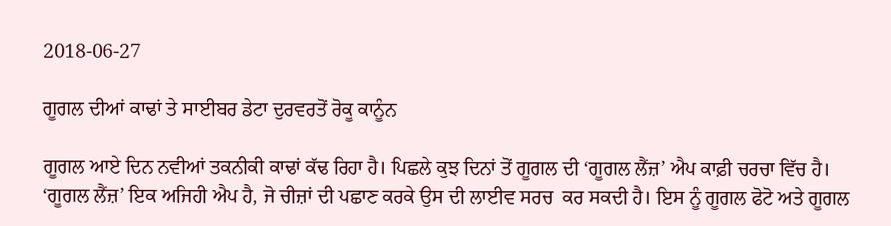2018-06-27

ਗੂਗਲ ਦੀਆਂ ਕਾਢਾਂ ਤੇ ਸਾਈਬਰ ਡੇਟਾ ਦੁਰਵਰਤੋਂ ਰੋਕੂ ਕਾਨੂੰਨ

ਗੂਗਲ ਆਏ ਦਿਨ ਨਵੀਆਂ ਤਕਨੀਕੀ ਕਾਢਾਂ ਕੱਢ ਰਿਹਾ ਹੈ। ਪਿਛਲੇ ਕੁਝ ਦਿਨਾਂ ਤੋਂ ਗੂਗਲ ਦੀ ‘ਗੂਗਲ ਲੈਂਜ਼’ ਐਪ ਕਾਫ਼ੀ ਚਰਚਾ ਵਿੱਚ ਹੈ। ‘ਗੂਗਲ ਲੈਂਜ਼’ ਇਕ ਅਜਿਹੀ ਐਪ ਹੈ, ਜੋ ਚੀਜ਼ਾਂ ਦੀ ਪਛਾਣ ਕਰਕੇ ਉਸ ਦੀ ਲਾਈਵ ਸਰਚ  ਕਰ ਸਕਦੀ ਹੈ। ਇਸ ਨੂੰ ਗੂਗਲ ਫੋਟੋ ਅਤੇ ਗੂਗਲ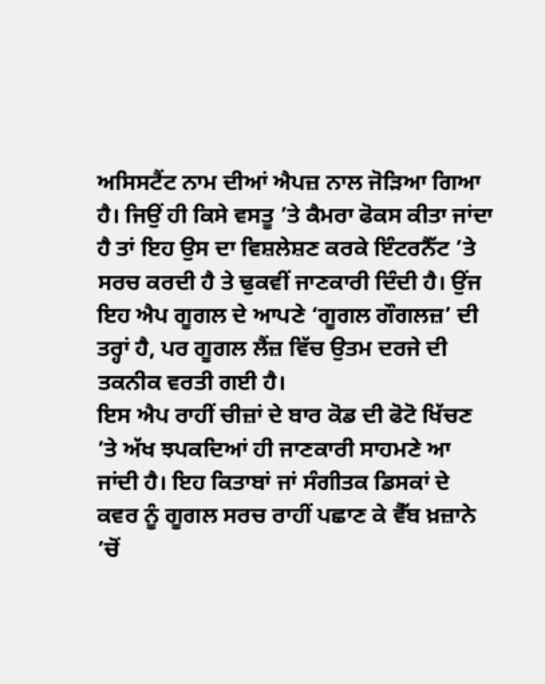ਅਸਿਸਟੈਂਟ ਨਾਮ ਦੀਆਂ ਐਪਜ਼ ਨਾਲ ਜੋੜਿਆ ਗਿਆ ਹੈ। ਜਿਉਂ ਹੀ ਕਿਸੇ ਵਸਤੂ ’ਤੇ ਕੈਮਰਾ ਫੋਕਸ ਕੀਤਾ ਜਾਂਦਾ ਹੈ ਤਾਂ ਇਹ ਉਸ ਦਾ ਵਿਸ਼ਲੇਸ਼ਣ ਕਰਕੇ ਇੰਟਰਨੈੱਟ ’ਤੇ ਸਰਚ ਕਰਦੀ ਹੈ ਤੇ ਢੁਕਵੀਂ ਜਾਣਕਾਰੀ ਦਿੰਦੀ ਹੈ। ਉਂਜ ਇਹ ਐਪ ਗੂਗਲ ਦੇ ਆਪਣੇ ‘ਗੂਗਲ ਗੌਗਲਜ਼’ ਦੀ ਤਰ੍ਹਾਂ ਹੈ, ਪਰ ਗੂਗਲ ਲੈਂਜ਼ ਵਿੱਚ ਉਤਮ ਦਰਜੇ ਦੀ ਤਕਨੀਕ ਵਰਤੀ ਗਈ ਹੈ।
ਇਸ ਐਪ ਰਾਹੀਂ ਚੀਜ਼ਾਂ ਦੇ ਬਾਰ ਕੋਡ ਦੀ ਫੋਟੋ ਖਿੱਚਣ ’ਤੇ ਅੱਖ ਝਪਕਦਿਆਂ ਹੀ ਜਾਣਕਾਰੀ ਸਾਹਮਣੇ ਆ ਜਾਂਦੀ ਹੈ। ਇਹ ਕਿਤਾਬਾਂ ਜਾਂ ਸੰਗੀਤਕ ਡਿਸਕਾਂ ਦੇ ਕਵਰ ਨੂੰ ਗੂਗਲ ਸਰਚ ਰਾਹੀਂ ਪਛਾਣ ਕੇ ਵੈੱਬ ਖ਼ਜ਼ਾਨੇ ’ਚੋਂ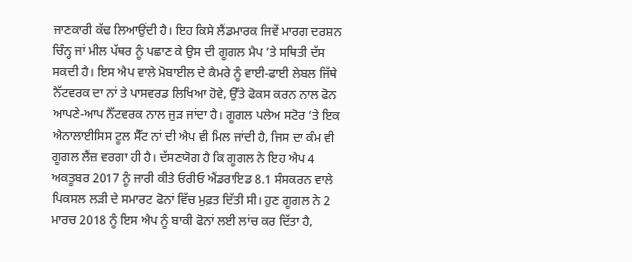ਜਾਣਕਾਰੀ ਕੱਢ ਲਿਆਉਂਦੀ ਹੈ। ਇਹ ਕਿਸੇ ਲੈਂਡਮਾਰਕ ਜਿਵੇਂ ਮਾਰਗ ਦਰਸ਼ਨ ਚਿੰਨ੍ਹ ਜਾਂ ਮੀਲ ਪੱਥਰ ਨੂੰ ਪਛਾਣ ਕੇ ਉਸ ਦੀ ਗੂਗਲ ਮੈਪ ’ਤੇ ਸਥਿਤੀ ਦੱਸ ਸਕਦੀ ਹੈ। ਇਸ ਐਪ ਵਾਲੇ ਮੋਬਾਈਲ ਦੇ ਕੈਮਰੇ ਨੂੰ ਵਾਈ-ਫਾਈ ਲੇਬਲ ਜਿੱਥੇ ਨੈੱਟਵਰਕ ਦਾ ਨਾਂ ਤੇ ਪਾਸਵਰਡ ਲਿਖਿਆ ਹੋਵੇ, ਉੱਤੇ ਫੋਕਸ ਕਰਨ ਨਾਲ ਫੋਨ ਆਪਣੇ-ਆਪ ਨੈੱਟਵਰਕ ਨਾਲ ਜੁੜ ਜਾਂਦਾ ਹੈ। ਗੂਗਲ ਪਲੇਅ ਸਟੋਰ ’ਤੇ ਇਕ ਐਨਾਲਾਈਸਿਸ ਟੂਲ ਸੈੱਟ ਨਾਂ ਦੀ ਐਪ ਵੀ ਮਿਲ ਜਾਂਦੀ ਹੈ, ਜਿਸ ਦਾ ਕੰਮ ਵੀ ਗੂਗਲ ਲੈਂਜ਼ ਵਰਗਾ ਹੀ ਹੈ। ਦੱਸਣਯੋਗ ਹੈ ਕਿ ਗੂਗਲ ਨੇ ਇਹ ਐਪ 4 ਅਕਤੂਬਰ 2017 ਨੂੰ ਜਾਰੀ ਕੀਤੇ ਓਰੀਓ ਐਂਡਰਾਇਡ 8.1 ਸੰਸਕਰਨ ਵਾਲੇ ਪਿਕਸਲ ਲੜੀ ਦੇ ਸਮਾਰਟ ਫੋਨਾਂ ਵਿੱਚ ਮੁਫ਼ਤ ਦਿੱਤੀ ਸੀ। ਹੁਣ ਗੂਗਲ ਨੇ 2 ਮਾਰਚ 2018 ਨੂੰ ਇਸ ਐਪ ਨੂੰ ਬਾਕੀ ਫੋਨਾਂ ਲਈ ਲਾਂਚ ਕਰ ਦਿੱਤਾ ਹੈ,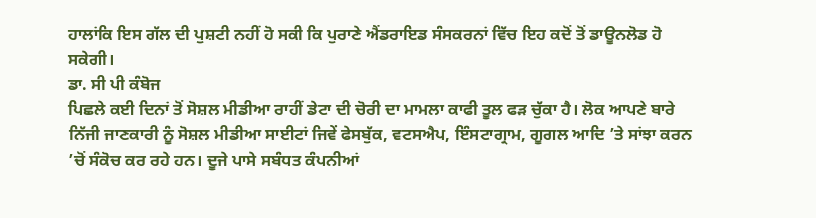ਹਾਲਾਂਕਿ ਇਸ ਗੱਲ ਦੀ ਪੁਸ਼ਟੀ ਨਹੀਂ ਹੋ ਸਕੀ ਕਿ ਪੁਰਾਣੇ ਐਂਡਰਾਇਡ ਸੰਸਕਰਨਾਂ ਵਿੱਚ ਇਹ ਕਦੋਂ ਤੋਂ ਡਾਊਨਲੋਡ ਹੋ ਸਕੇਗੀ।
ਡਾ. ਸੀ ਪੀ ਕੰਬੋਜ
ਪਿਛਲੇ ਕਈ ਦਿਨਾਂ ਤੋਂ ਸੋਸ਼ਲ ਮੀਡੀਆ ਰਾਹੀਂ ਡੇਟਾ ਦੀ ਚੋਰੀ ਦਾ ਮਾਮਲਾ ਕਾਫੀ ਤੂਲ ਫੜ ਚੁੱਕਾ ਹੈ। ਲੋਕ ਆਪਣੇ ਬਾਰੇ ਨਿੱਜੀ ਜਾਣਕਾਰੀ ਨੂੰ ਸੋਸ਼ਲ ਮੀਡੀਆ ਸਾਈਟਾਂ ਜਿਵੇਂ ਫੇਸਬੁੱਕ, ਵਟਸਐਪ, ਇੰਸਟਾਗ੍ਰਾਮ, ਗੂਗਲ ਆਦਿ ’ਤੇ ਸਾਂਝਾ ਕਰਨ ’ਚੋਂ ਸੰਕੋਚ ਕਰ ਰਹੇ ਹਨ। ਦੂਜੇ ਪਾਸੇ ਸਬੰਧਤ ਕੰਪਨੀਆਂ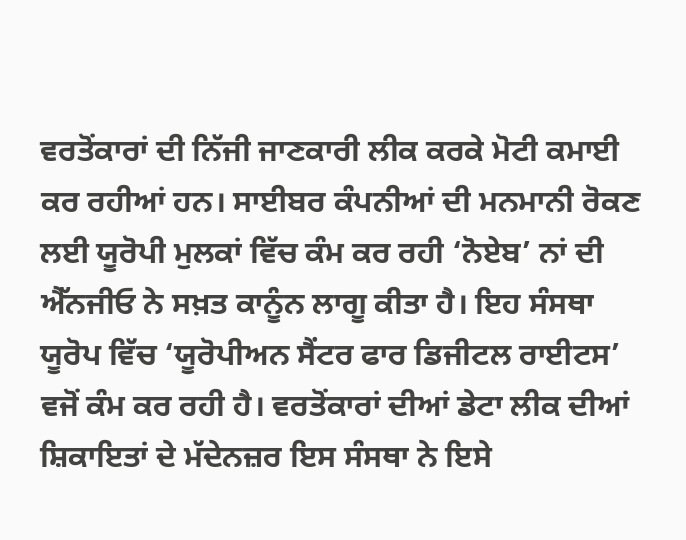ਵਰਤੋਂਕਾਰਾਂ ਦੀ ਨਿੱਜੀ ਜਾਣਕਾਰੀ ਲੀਕ ਕਰਕੇ ਮੋਟੀ ਕਮਾਈ ਕਰ ਰਹੀਆਂ ਹਨ। ਸਾਈਬਰ ਕੰਪਨੀਆਂ ਦੀ ਮਨਮਾਨੀ ਰੋਕਣ ਲਈ ਯੂਰੋਪੀ ਮੁਲਕਾਂ ਵਿੱਚ ਕੰਮ ਕਰ ਰਹੀ ‘ਨੋਏਬ’ ਨਾਂ ਦੀ ਐੱਨਜੀਓ ਨੇ ਸਖ਼ਤ ਕਾਨੂੰਨ ਲਾਗੂ ਕੀਤਾ ਹੈ। ਇਹ ਸੰਸਥਾ ਯੂਰੋਪ ਵਿੱਚ ‘ਯੂਰੋਪੀਅਨ ਸੈਂਟਰ ਫਾਰ ਡਿਜੀਟਲ ਰਾਈਟਸ’ ਵਜੋਂ ਕੰਮ ਕਰ ਰਹੀ ਹੈ। ਵਰਤੋਂਕਾਰਾਂ ਦੀਆਂ ਡੇਟਾ ਲੀਕ ਦੀਆਂ ਸ਼ਿਕਾਇਤਾਂ ਦੇ ਮੱਦੇਨਜ਼ਰ ਇਸ ਸੰਸਥਾ ਨੇ ਇਸੇ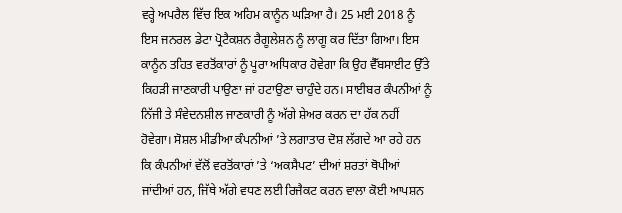ਵਰ੍ਹੇ ਅਪਰੈਲ ਵਿੱਚ ਇਕ ਅਹਿਮ ਕਾਨੂੰਨ ਘੜਿਆ ਹੈ। 25 ਮਈ 2018 ਨੂੰ ਇਸ ਜਨਰਲ ਡੇਟਾ ਪ੍ਰੋਟੈਕਸ਼ਨ ਰੈਗੂਲੇਸ਼ਨ ਨੂੰ ਲਾਗੂ ਕਰ ਦਿੱਤਾ ਗਿਆ। ਇਸ ਕਾਨੂੰਨ ਤਹਿਤ ਵਰਤੋਂਕਾਰਾਂ ਨੂੰ ਪੂਰਾ ਅਧਿਕਾਰ ਹੋਵੇਗਾ ਕਿ ਉਹ ਵੈੱਬਸਾਈਟ ਉੱਤੇ ਕਿਹੜੀ ਜਾਣਕਾਰੀ ਪਾਉਣਾ ਜਾਂ ਹਟਾਉਣਾ ਚਾਹੁੰਦੇ ਹਨ। ਸਾਈਬਰ ਕੰਪਨੀਆਂ ਨੂੰ ਨਿੱਜੀ ਤੇ ਸੰਵੇਦਨਸ਼ੀਲ ਜਾਣਕਾਰੀ ਨੂੰ ਅੱਗੇ ਸ਼ੇਅਰ ਕਰਨ ਦਾ ਹੱਕ ਨਹੀਂ  ਹੋਵੇਗਾ। ਸੋਸ਼ਲ ਮੀਡੀਆ ਕੰਪਨੀਆਂ ’ਤੇ ਲਗਾਤਾਰ ਦੋਸ਼ ਲੱਗਦੇ ਆ ਰਹੇ ਹਨ ਕਿ ਕੰਪਨੀਆਂ ਵੱਲੋਂ ਵਰਤੋਂਕਾਰਾਂ ’ਤੇ ‘ਅਕਸੈਪਟ’ ਦੀਆਂ ਸ਼ਰਤਾਂ ਥੋਪੀਆਂ ਜਾਂਦੀਆਂ ਹਨ, ਜਿੱਥੇ ਅੱਗੇ ਵਧਣ ਲਈ ਰਿਜੈਕਟ ਕਰਨ ਵਾਲਾ ਕੋਈ ਆਪਸ਼ਨ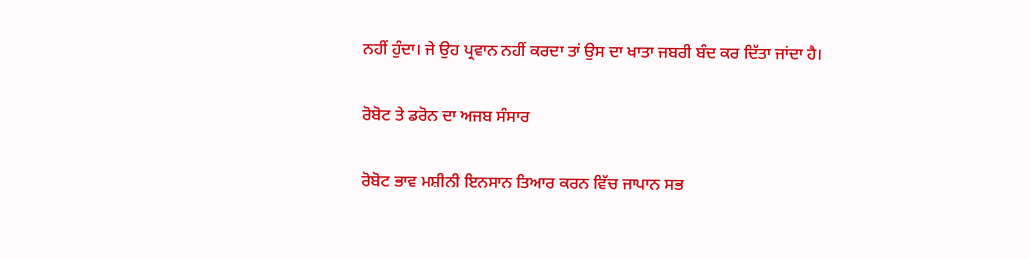ਨਹੀਂ ਹੁੰਦਾ। ਜੇ ਉਹ ਪ੍ਰਵਾਨ ਨਹੀਂ ਕਰਦਾ ਤਾਂ ਉਸ ਦਾ ਖਾਤਾ ਜਬਰੀ ਬੰਦ ਕਰ ਦਿੱਤਾ ਜਾਂਦਾ ਹੈ।

ਰੋਬੋਟ ਤੇ ਡਰੋਨ ਦਾ ਅਜਬ ਸੰਸਾਰ

ਰੋਬੋਟ ਭਾਵ ਮਸ਼ੀਨੀ ਇਨਸਾਨ ਤਿਆਰ ਕਰਨ ਵਿੱਚ ਜਾਪਾਨ ਸਭ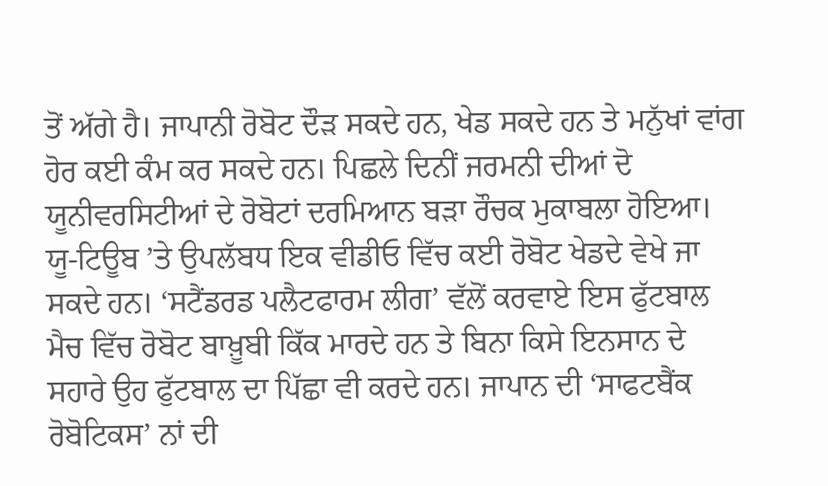ਤੋਂ ਅੱਗੇ ਹੈ। ਜਾਪਾਨੀ ਰੋਬੋਟ ਦੌੜ ਸਕਦੇ ਹਨ, ਖੇਡ ਸਕਦੇ ਹਨ ਤੇ ਮਨੁੱਖਾਂ ਵਾਂਗ ਹੋਰ ਕਈ ਕੰਮ ਕਰ ਸਕਦੇ ਹਨ। ਪਿਛਲੇ ਦਿਨੀਂ ਜਰਮਨੀ ਦੀਆਂ ਦੋ ਯੂਨੀਵਰਸਿਟੀਆਂ ਦੇ ਰੋਬੋਟਾਂ ਦਰਮਿਆਨ ਬੜਾ ਰੌਚਕ ਮੁਕਾਬਲਾ ਹੋਇਆ। ਯੂ-ਟਿਊਬ ’ਤੇ ਉਪਲੱਬਧ ਇਕ ਵੀਡੀਓ ਵਿੱਚ ਕਈ ਰੋਬੋਟ ਖੇਡਦੇ ਵੇਖੇ ਜਾ ਸਕਦੇ ਹਨ। ‘ਸਟੈਂਡਰਡ ਪਲੈਟਫਾਰਮ ਲੀਗ’ ਵੱਲੋਂ ਕਰਵਾਏ ਇਸ ਫੁੱਟਬਾਲ ਮੈਚ ਵਿੱਚ ਰੋਬੋਟ ਬਾਖ਼ੂਬੀ ਕਿੱਕ ਮਾਰਦੇ ਹਨ ਤੇ ਬਿਨਾ ਕਿਸੇ ਇਨਸਾਨ ਦੇ ਸਹਾਰੇ ਉਹ ਫੁੱਟਬਾਲ ਦਾ ਪਿੱਛਾ ਵੀ ਕਰਦੇ ਹਨ। ਜਾਪਾਨ ਦੀ ‘ਸਾਫਟਬੈਂਕ ਰੋਬੋਟਿਕਸ’ ਨਾਂ ਦੀ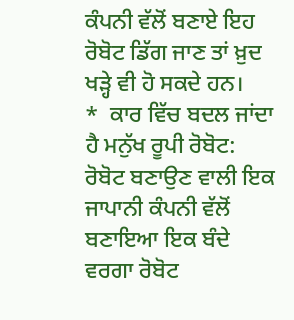ਕੰਪਨੀ ਵੱਲੋਂ ਬਣਾਏ ਇਹ ਰੋਬੋਟ ਡਿੱਗ ਜਾਣ ਤਾਂ ਖ਼ੁਦ ਖੜ੍ਹੇ ਵੀ ਹੋ ਸਕਦੇ ਹਨ।
*  ਕਾਰ ਵਿੱਚ ਬਦਲ ਜਾਂਦਾ ਹੈ ਮਨੁੱਖ ਰੂਪੀ ਰੋਬੋਟ: ਰੋਬੋਟ ਬਣਾਉਣ ਵਾਲੀ ਇਕ ਜਾਪਾਨੀ ਕੰਪਨੀ ਵੱਲੋਂ ਬਣਾਇਆ ਇਕ ਬੰਦੇ ਵਰਗਾ ਰੋਬੋਟ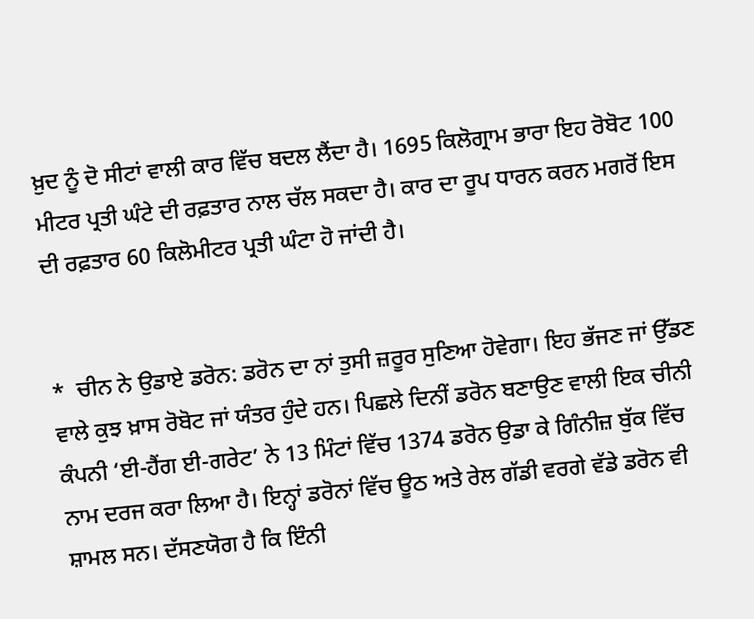ਖ਼ੁਦ ਨੂੰ ਦੋ ਸੀਟਾਂ ਵਾਲੀ ਕਾਰ ਵਿੱਚ ਬਦਲ ਲੈਂਦਾ ਹੈ। 1695 ਕਿਲੋਗ੍ਰਾਮ ਭਾਰਾ ਇਹ ਰੋਬੋਟ 100 ਮੀਟਰ ਪ੍ਰਤੀ ਘੰਟੇ ਦੀ ਰਫ਼ਤਾਰ ਨਾਲ ਚੱਲ ਸਕਦਾ ਹੈ। ਕਾਰ ਦਾ ਰੂਪ ਧਾਰਨ ਕਰਨ ਮਗਰੋਂ ਇਸ ਦੀ ਰਫ਼ਤਾਰ 60 ਕਿਲੋਮੀਟਰ ਪ੍ਰਤੀ ਘੰਟਾ ਹੋ ਜਾਂਦੀ ਹੈ।


*  ਚੀਨ ਨੇ ਉਡਾਏ ਡਰੋਨ: ਡਰੋਨ ਦਾ ਨਾਂ ਤੁਸੀ ਜ਼ਰੂਰ ਸੁਣਿਆ ਹੋਵੇਗਾ। ਇਹ ਭੱਜਣ ਜਾਂ ਉੱਡਣ ਵਾਲੇ ਕੁਝ ਖ਼ਾਸ ਰੋਬੋਟ ਜਾਂ ਯੰਤਰ ਹੁੰਦੇ ਹਨ। ਪਿਛਲੇ ਦਿਨੀਂ ਡਰੋਨ ਬਣਾਉਣ ਵਾਲੀ ਇਕ ਚੀਨੀ ਕੰਪਨੀ ‘ਈ-ਹੈਂਗ ਈ-ਗਰੇਟ’ ਨੇ 13 ਮਿੰਟਾਂ ਵਿੱਚ 1374 ਡਰੋਨ ਉਡਾ ਕੇ ਗਿੰਨੀਜ਼ ਬੁੱਕ ਵਿੱਚ ਨਾਮ ਦਰਜ ਕਰਾ ਲਿਆ ਹੈ। ਇਨ੍ਹਾਂ ਡਰੋਨਾਂ ਵਿੱਚ ਊਠ ਅਤੇ ਰੇਲ ਗੱਡੀ ਵਰਗੇ ਵੱਡੇ ਡਰੋਨ ਵੀ ਸ਼ਾਮਲ ਸਨ। ਦੱਸਣਯੋਗ ਹੈ ਕਿ ਇੰਨੀ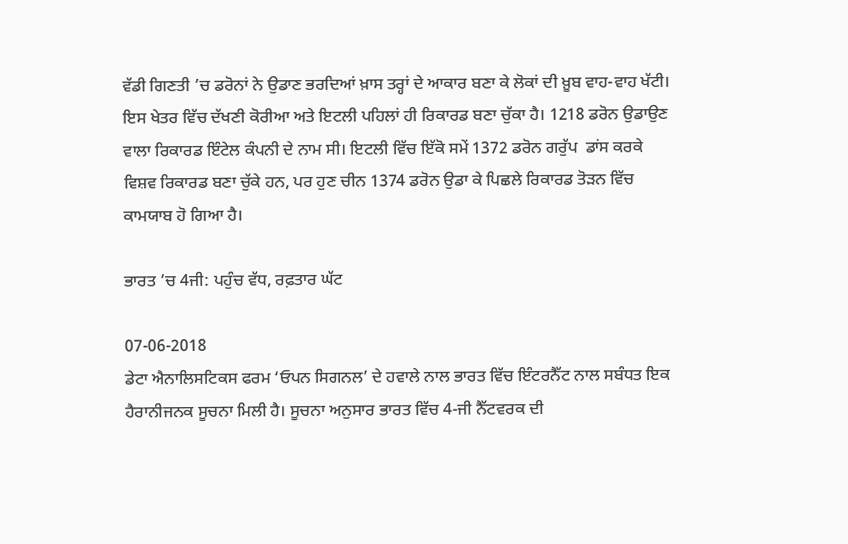ਵੱਡੀ ਗਿਣਤੀ ’ਚ ਡਰੋਨਾਂ ਨੇ ਉਡਾਣ ਭਰਦਿਆਂ ਖ਼ਾਸ ਤਰ੍ਹਾਂ ਦੇ ਆਕਾਰ ਬਣਾ ਕੇ ਲੋਕਾਂ ਦੀ ਖ਼ੂਬ ਵਾਹ-ਵਾਹ ਖੱਟੀ। ਇਸ ਖੇਤਰ ਵਿੱਚ ਦੱਖਣੀ ਕੋਰੀਆ ਅਤੇ ਇਟਲੀ ਪਹਿਲਾਂ ਹੀ ਰਿਕਾਰਡ ਬਣਾ ਚੁੱਕਾ ਹੈ। 1218 ਡਰੋਨ ਉਡਾਉਣ ਵਾਲਾ ਰਿਕਾਰਡ ਇੰਟੇਲ ਕੰਪਨੀ ਦੇ ਨਾਮ ਸੀ। ਇਟਲੀ ਵਿੱਚ ਇੱਕੋ ਸਮੇਂ 1372 ਡਰੋਨ ਗਰੁੱਪ  ਡਾਂਸ ਕਰਕੇ ਵਿਸ਼ਵ ਰਿਕਾਰਡ ਬਣਾ ਚੁੱਕੇ ਹਨ, ਪਰ ਹੁਣ ਚੀਨ 1374 ਡਰੋਨ ਉਡਾ ਕੇ ਪਿਛਲੇ ਰਿਕਾਰਡ ਤੋੜਨ ਵਿੱਚ ਕਾਮਯਾਬ ਹੋ ਗਿਆ ਹੈ।

ਭਾਰਤ ’ਚ 4ਜੀ: ਪਹੁੰਚ ਵੱਧ, ਰਫ਼ਤਾਰ ਘੱਟ

07-06-2018
ਡੇਟਾ ਐਨਾਲਿਸਟਿਕਸ ਫਰਮ ‘ਓਪਨ ਸਿਗਨਲ’ ਦੇ ਹਵਾਲੇ ਨਾਲ ਭਾਰਤ ਵਿੱਚ ਇੰਟਰਨੈੱਟ ਨਾਲ ਸਬੰਧਤ ਇਕ ਹੈਰਾਨੀਜਨਕ ਸੂਚਨਾ ਮਿਲੀ ਹੈ। ਸੂਚਨਾ ਅਨੁਸਾਰ ਭਾਰਤ ਵਿੱਚ 4-ਜੀ ਨੈੱਟਵਰਕ ਦੀ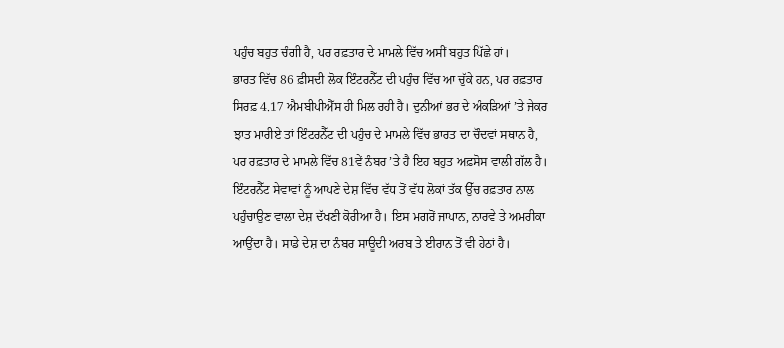ਪਹੁੰਚ ਬਹੁਤ ਚੰਗੀ ਹੈ, ਪਰ ਰਫ਼ਤਾਰ ਦੇ ਮਾਮਲੇ ਵਿੱਚ ਅਸੀਂ ਬਹੁਤ ਪਿੱਛੇ ਹਾਂ।
ਭਾਰਤ ਵਿੱਚ 86 ਫ਼ੀਸਦੀ ਲੋਕ ਇੰਟਰਨੈੱਟ ਦੀ ਪਹੁੰਚ ਵਿੱਚ ਆ ਚੁੱਕੇ ਹਨ, ਪਰ ਰਫ਼ਤਾਰ ਸਿਰਫ਼ 4.17 ਐਮਬੀਪੀਐੱਸ ਹੀ ਮਿਲ ਰਹੀ ਹੈ। ਦੁਨੀਆਂ ਭਰ ਦੇ ਅੰਕੜਿਆਂ ’ਤੇ ਜੇਕਰ ਝਾਤ ਮਾਰੀਏ ਤਾਂ ਇੰਟਰਨੈੱਟ ਦੀ ਪਹੁੰਚ ਦੇ ਮਾਮਲੇ ਵਿੱਚ ਭਾਰਤ ਦਾ ਚੌਦਵਾਂ ਸਥਾਨ ਹੈ, ਪਰ ਰਫ਼ਤਾਰ ਦੇ ਮਾਮਲੇ ਵਿੱਚ 81ਵੇਂ ਨੰਬਰ ’ਤੇ ਹੈ ਇਹ ਬਹੁਤ ਅਫ਼ਸੋਸ ਵਾਲੀ ਗੱਲ ਹੈ।
ਇੰਟਰਨੈੱਟ ਸੇਵਾਵਾਂ ਨੂੰ ਆਪਣੇ ਦੇਸ਼ ਵਿੱਚ ਵੱਧ ਤੋਂ ਵੱਧ ਲੋਕਾਂ ਤੱਕ ਉੱਚ ਰਫ਼ਤਾਰ ਨਾਲ ਪਹੁੰਚਾਉਣ ਵਾਲਾ ਦੇਸ਼ ਦੱਖਣੀ ਕੋਰੀਆ ਹੈ। ਇਸ ਮਗਰੋਂ ਜਾਪਾਨ, ਨਾਰਵੇ ਤੇ ਅਮਰੀਕਾ ਆਉਂਦਾ ਹੈ। ਸਾਡੇ ਦੇਸ਼ ਦਾ ਨੰਬਰ ਸਾਊਦੀ ਅਰਬ ਤੇ ਈਰਾਨ ਤੋਂ ਵੀ ਹੇਠਾਂ ਹੈ।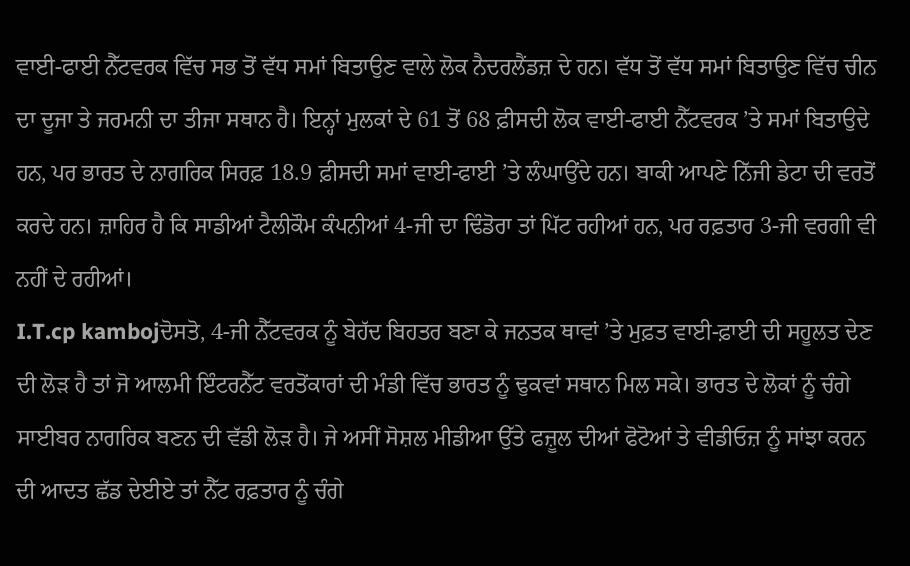ਵਾਈ-ਫਾਈ ਨੈੱਟਵਰਕ ਵਿੱਚ ਸਭ ਤੋਂ ਵੱਧ ਸਮਾਂ ਬਿਤਾਉਣ ਵਾਲੇ ਲੋਕ ਨੈਦਰਲੈਂਡਜ਼ ਦੇ ਹਨ। ਵੱਧ ਤੋਂ ਵੱਧ ਸਮਾਂ ਬਿਤਾਉਣ ਵਿੱਚ ਚੀਨ ਦਾ ਦੂਜਾ ਤੇ ਜਰਮਨੀ ਦਾ ਤੀਜਾ ਸਥਾਨ ਹੈ। ਇਨ੍ਹਾਂ ਮੁਲਕਾਂ ਦੇ 61 ਤੋਂ 68 ਫ਼ੀਸਦੀ ਲੋਕ ਵਾਈ-ਫਾਈ ਨੈੱਟਵਰਕ ’ਤੇ ਸਮਾਂ ਬਿਤਾਉਦੇ ਹਨ, ਪਰ ਭਾਰਤ ਦੇ ਨਾਗਰਿਕ ਸਿਰਫ਼ 18.9 ਫ਼ੀਸਦੀ ਸਮਾਂ ਵਾਈ-ਫਾਈ ’ਤੇ ਲੰਘਾਉਂਦੇ ਹਨ। ਬਾਕੀ ਆਪਣੇ ਨਿੱਜੀ ਡੇਟਾ ਦੀ ਵਰਤੋਂ ਕਰਦੇ ਹਨ। ਜ਼ਾਹਿਰ ਹੈ ਕਿ ਸਾਡੀਆਂ ਟੈਲੀਕੌਮ ਕੰਪਨੀਆਂ 4-ਜੀ ਦਾ ਢਿੰਡੋਰਾ ਤਾਂ ਪਿੱਟ ਰਹੀਆਂ ਹਨ, ਪਰ ਰਫ਼ਤਾਰ 3-ਜੀ ਵਰਗੀ ਵੀ ਨਹੀਂ ਦੇ ਰਹੀਆਂ।
I.T.cp kambojਦੋਸਤੋ, 4-ਜੀ ਨੈੱਟਵਰਕ ਨੂੰ ਬੇਹੱਦ ਬਿਹਤਰ ਬਣਾ ਕੇ ਜਨਤਕ ਥਾਵਾਂ ’ਤੇ ਮੁਫ਼ਤ ਵਾਈ-ਫ਼ਾਈ ਦੀ ਸਹੂਲਤ ਦੇਣ ਦੀ ਲੋੜ ਹੈ ਤਾਂ ਜੋ ਆਲਮੀ ਇੰਟਰਨੈੱਟ ਵਰਤੋਂਕਾਰਾਂ ਦੀ ਮੰਡੀ ਵਿੱਚ ਭਾਰਤ ਨੂੰ ਢੁਕਵਾਂ ਸਥਾਨ ਮਿਲ ਸਕੇ। ਭਾਰਤ ਦੇ ਲੋਕਾਂ ਨੂੰ ਚੰਗੇ ਸਾਈਬਰ ਨਾਗਰਿਕ ਬਣਨ ਦੀ ਵੱਡੀ ਲੋੜ ਹੈ। ਜੇ ਅਸੀਂ ਸੋਸ਼ਲ ਮੀਡੀਆ ਉੱਤੇ ਫਜ਼ੂਲ ਦੀਆਂ ਫੋਟੋਆਂ ਤੇ ਵੀਡੀਓਜ਼ ਨੂੰ ਸਾਂਝਾ ਕਰਨ ਦੀ ਆਦਤ ਛੱਡ ਦੇਈਏ ਤਾਂ ਨੈੱਟ ਰਫ਼ਤਾਰ ਨੂੰ ਚੰਗੇ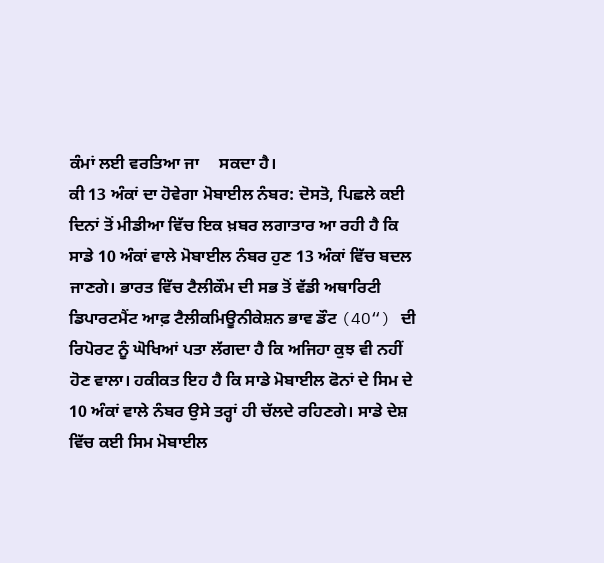ਕੰਮਾਂ ਲਈ ਵਰਤਿਆ ਜਾ     ਸਕਦਾ ਹੈ।
ਕੀ 13 ਅੰਕਾਂ ਦਾ ਹੋਵੇਗਾ ਮੋਬਾਈਲ ਨੰਬਰ: ਦੋਸਤੋ, ਪਿਛਲੇ ਕਈ ਦਿਨਾਂ ਤੋਂ ਮੀਡੀਆ ਵਿੱਚ ਇਕ ਖ਼ਬਰ ਲਗਾਤਾਰ ਆ ਰਹੀ ਹੈ ਕਿ ਸਾਡੇ 10 ਅੰਕਾਂ ਵਾਲੇ ਮੋਬਾਈਲ ਨੰਬਰ ਹੁਣ 13 ਅੰਕਾਂ ਵਿੱਚ ਬਦਲ ਜਾਣਗੇ। ਭਾਰਤ ਵਿੱਚ ਟੈਲੀਕੌਮ ਦੀ ਸਭ ਤੋਂ ਵੱਡੀ ਅਥਾਰਿਟੀ ਡਿਪਾਰਟਮੈਂਟ ਆਫ਼ ਟੈਲੀਕਮਿਊਨੀਕੇਸ਼ਨ ਭਾਵ ਡੌਟ (4O“) ਦੀ ਰਿਪੋਰਟ ਨੂੰ ਘੋਖਿਆਂ ਪਤਾ ਲੱਗਦਾ ਹੈ ਕਿ ਅਜਿਹਾ ਕੁਝ ਵੀ ਨਹੀਂ ਹੋਣ ਵਾਲਾ। ਹਕੀਕਤ ਇਹ ਹੈ ਕਿ ਸਾਡੇ ਮੋਬਾਈਲ ਫੋਨਾਂ ਦੇ ਸਿਮ ਦੇ 10 ਅੰਕਾਂ ਵਾਲੇ ਨੰਬਰ ਉਸੇ ਤਰ੍ਹਾਂ ਹੀ ਚੱਲਦੇ ਰਹਿਣਗੇ। ਸਾਡੇ ਦੇਸ਼ ਵਿੱਚ ਕਈ ਸਿਮ ਮੋਬਾਈਲ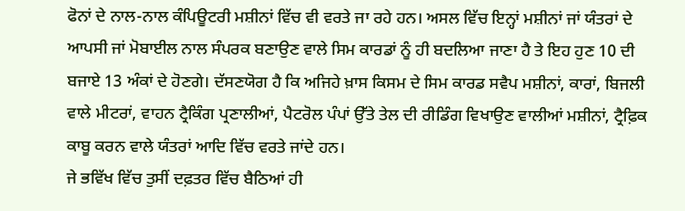ਫੋਨਾਂ ਦੇ ਨਾਲ-ਨਾਲ ਕੰਪਿਊਟਰੀ ਮਸ਼ੀਨਾਂ ਵਿੱਚ ਵੀ ਵਰਤੇ ਜਾ ਰਹੇ ਹਨ। ਅਸਲ ਵਿੱਚ ਇਨ੍ਹਾਂ ਮਸ਼ੀਨਾਂ ਜਾਂ ਯੰਤਰਾਂ ਦੇ ਆਪਸੀ ਜਾਂ ਮੋਬਾਈਲ ਨਾਲ ਸੰਪਰਕ ਬਣਾਉਣ ਵਾਲੇ ਸਿਮ ਕਾਰਡਾਂ ਨੂੰ ਹੀ ਬਦਲਿਆ ਜਾਣਾ ਹੈ ਤੇ ਇਹ ਹੁਣ 10 ਦੀ ਬਜਾਏ 13 ਅੰਕਾਂ ਦੇ ਹੋਣਗੇ। ਦੱਸਣਯੋਗ ਹੈ ਕਿ ਅਜਿਹੇ ਖ਼ਾਸ ਕਿਸਮ ਦੇ ਸਿਮ ਕਾਰਡ ਸਵੈਪ ਮਸ਼ੀਨਾਂ, ਕਾਰਾਂ, ਬਿਜਲੀ ਵਾਲੇ ਮੀਟਰਾਂ, ਵਾਹਨ ਟ੍ਰੈਕਿੰਗ ਪ੍ਰਣਾਲੀਆਂ, ਪੈਟਰੋਲ ਪੰਪਾਂ ਉੱਤੇ ਤੇਲ ਦੀ ਰੀਡਿੰਗ ਵਿਖਾਉਣ ਵਾਲੀਆਂ ਮਸ਼ੀਨਾਂ, ਟ੍ਰੈਫ਼ਿਕ ਕਾਬੂ ਕਰਨ ਵਾਲੇ ਯੰਤਰਾਂ ਆਦਿ ਵਿੱਚ ਵਰਤੇ ਜਾਂਦੇ ਹਨ।
ਜੇ ਭਵਿੱਖ ਵਿੱਚ ਤੁਸੀਂ ਦਫ਼ਤਰ ਵਿੱਚ ਬੈਠਿਆਂ ਹੀ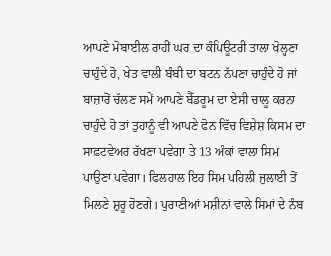ਆਪਣੇ ਮੋਬਾਈਲ ਰਾਹੀਂ ਘਰ ਦਾ ਕੰਪਿਊਟਰੀ ਤਾਲਾ ਖੋਲ੍ਹਣਾ ਚਾਹੁੰਦੇ ਹੋ, ਖੇਤ ਵਾਲੀ ਬੰਬੀ ਦਾ ਬਟਨ ਨੱਪਣਾ ਚਾਹੁੰਦੇ ਹੋ ਜਾਂ ਬਾਜ਼ਾਰੋਂ ਚੱਲਣ ਸਮੇਂ ਆਪਣੇ ਬੈੱਡਰੂਮ ਦਾ ਏਸੀ ਚਾਲੂ ਕਰਨਾ ਚਾਹੁੰਦੇ ਹੋ ਤਾਂ ਤੁਹਾਨੂੰ ਵੀ ਆਪਣੇ ਫੋਨ ਵਿੱਚ ਵਿਸ਼ੇਸ਼ ਕਿਸਮ ਦਾ ਸਾਫ਼ਟਵੇਅਰ ਰੱਖਣਾ ਪਵੇਗਾ ਤੇ 13 ਅੰਕਾਂ ਵਾਲਾ ਸਿਮ ਪਾਉਣਾ ਪਵੇਗਾ। ਫਿਲਹਾਲ ਇਹ ਸਿਮ ਪਹਿਲੀ ਜੁਲਾਈ ਤੋਂ ਮਿਲਣੇ ਸ਼ੁਰੂ ਹੋਣਗੇ। ਪੁਰਾਣੀਆਂ ਮਸ਼ੀਨਾਂ ਵਾਲੇ ਸਿਮਾਂ ਦੇ ਨੰਬ